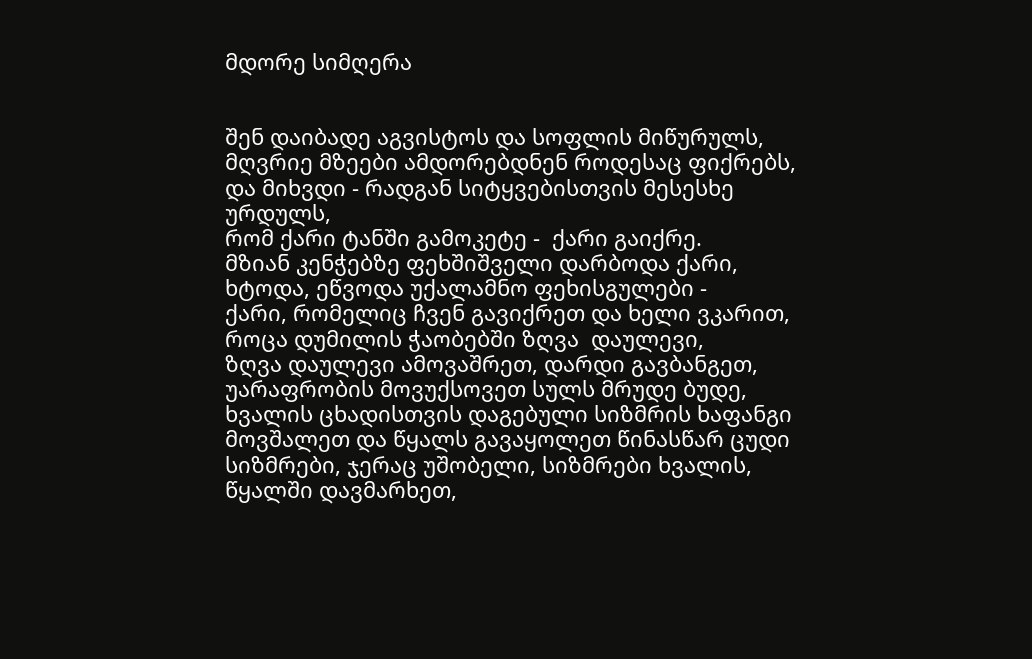მდორე სიმღერა


შენ დაიბადე აგვისტოს და სოფლის მიწურულს,
მღვრიე მზეები ამდორებდნენ როდესაც ფიქრებს,
და მიხვდი - რადგან სიტყვებისთვის მესესხე ურდულს,
რომ ქარი ტანში გამოკეტე -  ქარი გაიქრე.
მზიან კენჭებზე ფეხშიშველი დარბოდა ქარი,
ხტოდა, ეწვოდა უქალამნო ფეხისგულები -
ქარი, რომელიც ჩვენ გავიქრეთ და ხელი ვკარით,
როცა დუმილის ჭაობებში ზღვა  დაულევი,
ზღვა დაულევი ამოვაშრეთ, დარდი გავბანგეთ,
უარაფრობის მოვუქსოვეთ სულს მრუდე ბუდე,
ხვალის ცხადისთვის დაგებული სიზმრის ხაფანგი
მოვშალეთ და წყალს გავაყოლეთ წინასწარ ცუდი
სიზმრები, ჯერაც უშობელი, სიზმრები ხვალის,
წყალში დავმარხეთ,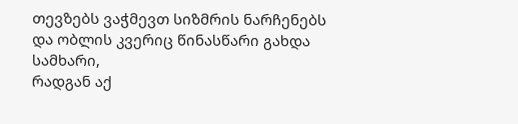თევზებს ვაჭმევთ სიზმრის ნარჩენებს
და ობლის კვერიც წინასწარი გახდა სამხარი,
რადგან აქ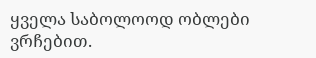ყველა საბოლოოდ ობლები ვრჩებით.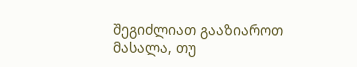შეგიძლიათ გააზიაროთ მასალა, თუ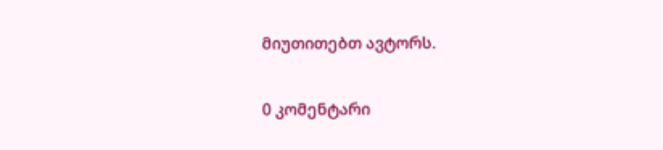მიუთითებთ ავტორს.

0 კომენტარი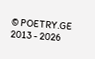© POETRY.GE 2013 - 2026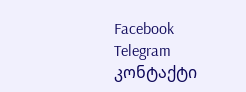Facebook Telegram კონტაქტი